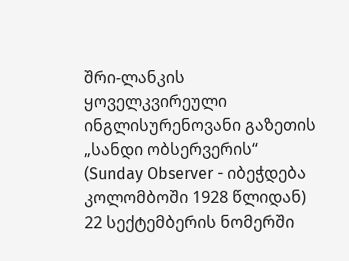შრი-ლანკის ყოველკვირეული ინგლისურენოვანი გაზეთის „სანდი ობსერვერის“ (Sunday Observer - იბეჭდება კოლომბოში 1928 წლიდან) 22 სექტემბერის ნომერში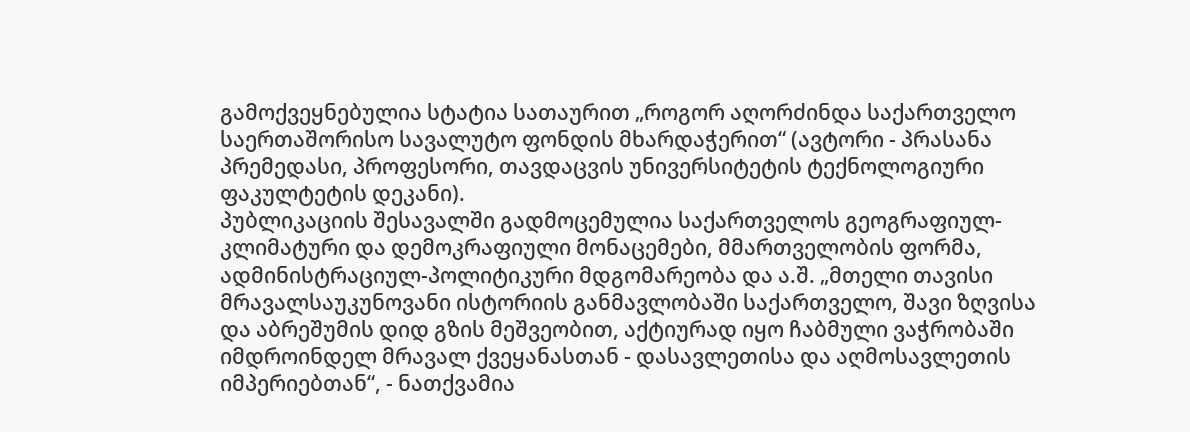გამოქვეყნებულია სტატია სათაურით „როგორ აღორძინდა საქართველო საერთაშორისო სავალუტო ფონდის მხარდაჭერით“ (ავტორი - პრასანა პრემედასი, პროფესორი, თავდაცვის უნივერსიტეტის ტექნოლოგიური ფაკულტეტის დეკანი).
პუბლიკაციის შესავალში გადმოცემულია საქართველოს გეოგრაფიულ-კლიმატური და დემოკრაფიული მონაცემები, მმართველობის ფორმა, ადმინისტრაციულ-პოლიტიკური მდგომარეობა და ა.შ. „მთელი თავისი მრავალსაუკუნოვანი ისტორიის განმავლობაში საქართველო, შავი ზღვისა და აბრეშუმის დიდ გზის მეშვეობით, აქტიურად იყო ჩაბმული ვაჭრობაში იმდროინდელ მრავალ ქვეყანასთან - დასავლეთისა და აღმოსავლეთის იმპერიებთან“, - ნათქვამია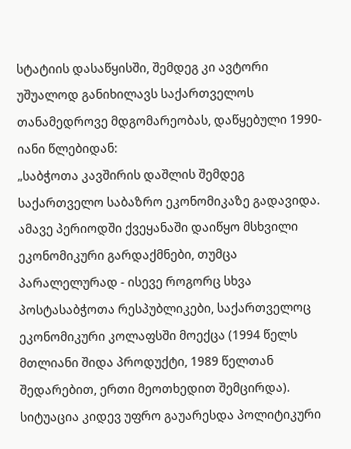სტატიის დასაწყისში, შემდეგ კი ავტორი უშუალოდ განიხილავს საქართველოს თანამედროვე მდგომარეობას, დაწყებული 1990-იანი წლებიდან:
„საბჭოთა კავშირის დაშლის შემდეგ საქართველო საბაზრო ეკონომიკაზე გადავიდა. ამავე პერიოდში ქვეყანაში დაიწყო მსხვილი ეკონომიკური გარდაქმნები, თუმცა პარალელურად - ისევე როგორც სხვა პოსტასაბჭოთა რესპუბლიკები, საქართველოც ეკონომიკური კოლაფსში მოექცა (1994 წელს მთლიანი შიდა პროდუქტი, 1989 წელთან შედარებით, ერთი მეოთხედით შემცირდა). სიტუაცია კიდევ უფრო გაუარესდა პოლიტიკური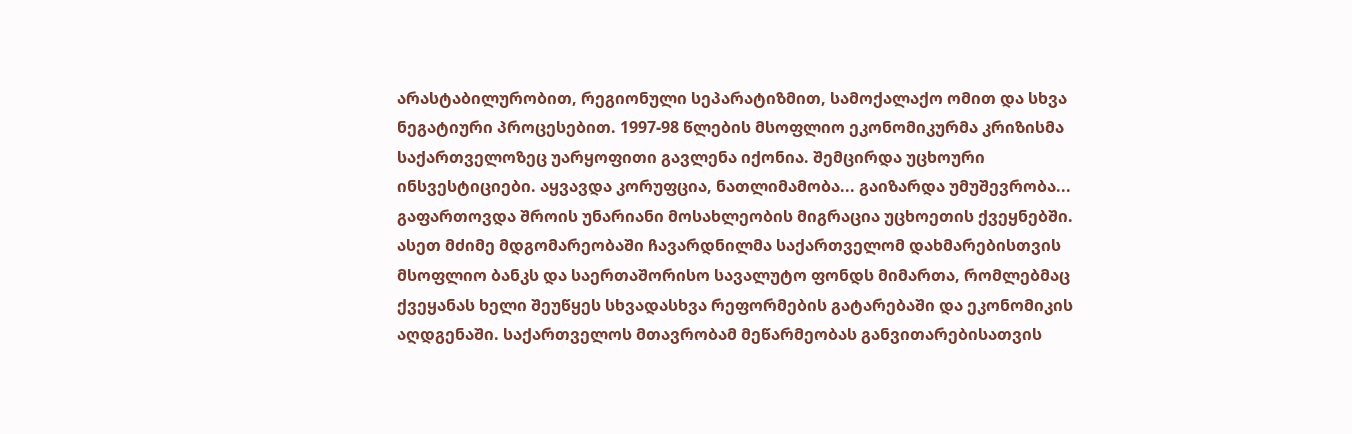არასტაბილურობით, რეგიონული სეპარატიზმით, სამოქალაქო ომით და სხვა ნეგატიური პროცესებით. 1997-98 წლების მსოფლიო ეკონომიკურმა კრიზისმა საქართველოზეც უარყოფითი გავლენა იქონია. შემცირდა უცხოური ინსვესტიციები. აყვავდა კორუფცია, ნათლიმამობა... გაიზარდა უმუშევრობა... გაფართოვდა შროის უნარიანი მოსახლეობის მიგრაცია უცხოეთის ქვეყნებში.
ასეთ მძიმე მდგომარეობაში ჩავარდნილმა საქართველომ დახმარებისთვის მსოფლიო ბანკს და საერთაშორისო სავალუტო ფონდს მიმართა, რომლებმაც ქვეყანას ხელი შეუწყეს სხვადასხვა რეფორმების გატარებაში და ეკონომიკის აღდგენაში. საქართველოს მთავრობამ მეწარმეობას განვითარებისათვის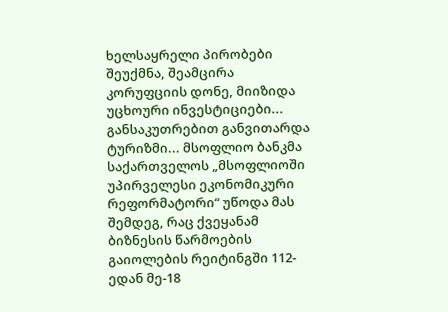ხელსაყრელი პირობები შეუქმნა, შეამცირა კორუფციის დონე, მიიზიდა უცხოური ინვესტიციები... განსაკუთრებით განვითარდა ტურიზმი... მსოფლიო ბანკმა საქართველოს „მსოფლიოში უპირველესი ეკონომიკური რეფორმატორი“ უწოდა მას შემდეგ, რაც ქვეყანამ ბიზნესის წარმოების გაიოლების რეიტინგში 112-ედან მე-18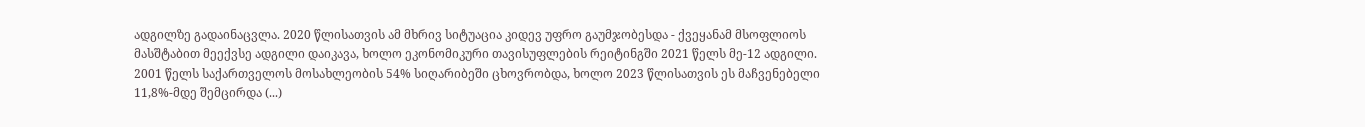ადგილზე გადაინაცვლა. 2020 წლისათვის ამ მხრივ სიტუაცია კიდევ უფრო გაუმჯობესდა - ქვეყანამ მსოფლიოს მასშტაბით მეექვსე ადგილი დაიკავა, ხოლო ეკონომიკური თავისუფლების რეიტინგში 2021 წელს მე-12 ადგილი. 2001 წელს საქართველოს მოსახლეობის 54% სიღარიბეში ცხოვრობდა, ხოლო 2023 წლისათვის ეს მაჩვენებელი 11,8%-მდე შემცირდა (...)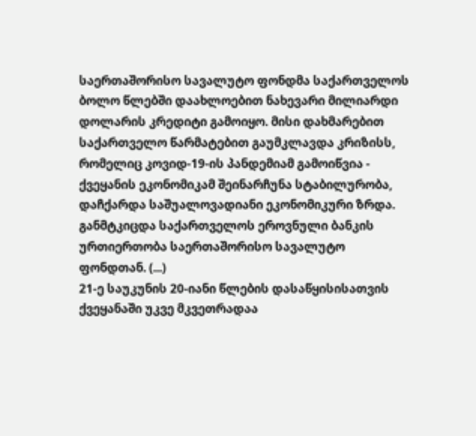საერთაშორისო სავალუტო ფონდმა საქართველოს ბოლო წლებში დაახლოებით ნახევარი მილიარდი დოლარის კრედიტი გამოიყო. მისი დახმარებით საქართველო წარმატებით გაუმკლავდა კრიზისს, რომელიც კოვიდ-19-ის პანდემიამ გამოიწვია - ქვეყანის ეკონომიკამ შეინარჩუნა სტაბილურობა, დაჩქარდა საშუალოვადიანი ეკონომიკური ზრდა. განმტკიცდა საქართველოს ეროვნული ბანკის ურთიერთობა საერთაშორისო სავალუტო ფონდთან. (...)
21-ე საუკუნის 20-იანი წლების დასაწყისისათვის ქვეყანაში უკვე მკვეთრადაა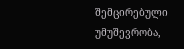შემცირებული უმუშევრობა,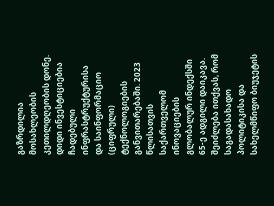გაზრდილია მოსახლეობის კეთილდღეობის დონე. დიდი ინვესტიციებია ჩადებული ინფრასტრუქტურისა და საინფორმაციო (ციფრული) ტექნოლოგიების განვითარებაში. 2023 წლისათვის საქართველომ ინოვაციების გლობალურ ინდექსში 65-ე ადგილი დაიკავა. შეიძლება ითქვას, რომ საგადასახადო პოლიტიკისა და სახელმწიფო ბიუჯეტის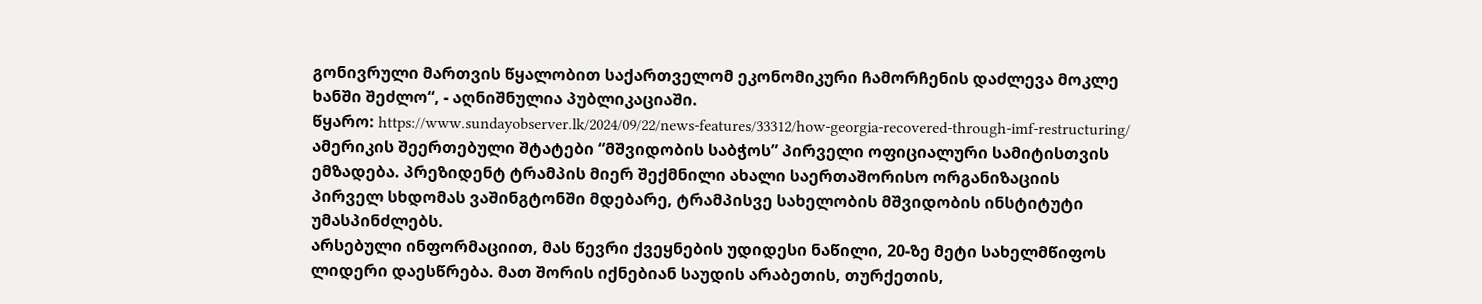გონივრული მართვის წყალობით საქართველომ ეკონომიკური ჩამორჩენის დაძლევა მოკლე ხანში შეძლო“, - აღნიშნულია პუბლიკაციაში.
წყარო: https://www.sundayobserver.lk/2024/09/22/news-features/33312/how-georgia-recovered-through-imf-restructuring/
ამერიკის შეერთებული შტატები “მშვიდობის საბჭოს” პირველი ოფიციალური სამიტისთვის ემზადება. პრეზიდენტ ტრამპის მიერ შექმნილი ახალი საერთაშორისო ორგანიზაციის პირველ სხდომას ვაშინგტონში მდებარე, ტრამპისვე სახელობის მშვიდობის ინსტიტუტი უმასპინძლებს.
არსებული ინფორმაციით, მას წევრი ქვეყნების უდიდესი ნაწილი, 20-ზე მეტი სახელმწიფოს ლიდერი დაესწრება. მათ შორის იქნებიან საუდის არაბეთის, თურქეთის,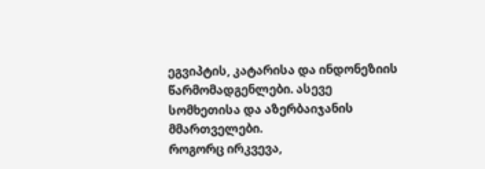ეგვიპტის, კატარისა და ინდონეზიის წარმომადგენლები. ასევე სომხეთისა და აზერბაიჯანის მმართველები.
როგორც ირკვევა,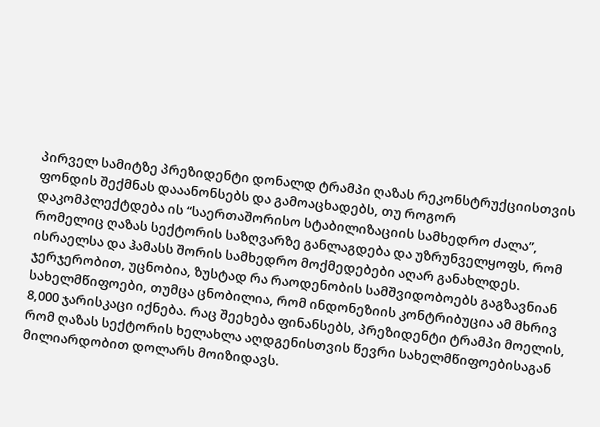პირველ სამიტზე პრეზიდენტი დონალდ ტრამპი ღაზას რეკონსტრუქციისთვის ფონდის შექმნას დააანონსებს და გამოაცხადებს, თუ როგორ დაკომპლექტდება ის “საერთაშორისო სტაბილიზაციის სამხედრო ძალა”, რომელიც ღაზას სექტორის საზღვარზე განლაგდება და უზრუნველყოფს, რომ ისრაელსა და ჰამასს შორის სამხედრო მოქმედებები აღარ განახლდეს.
ჯერჯერობით, უცნობია, ზუსტად რა რაოდენობის სამშვიდობოებს გაგზავნიან სახელმწიფოები, თუმცა ცნობილია, რომ ინდონეზიის კონტრიბუცია ამ მხრივ 8,000 ჯარისკაცი იქნება. რაც შეეხება ფინანსებს, პრეზიდენტი ტრამპი მოელის, რომ ღაზას სექტორის ხელახლა აღდგენისთვის წევრი სახელმწიფოებისაგან მილიარდობით დოლარს მოიზიდავს.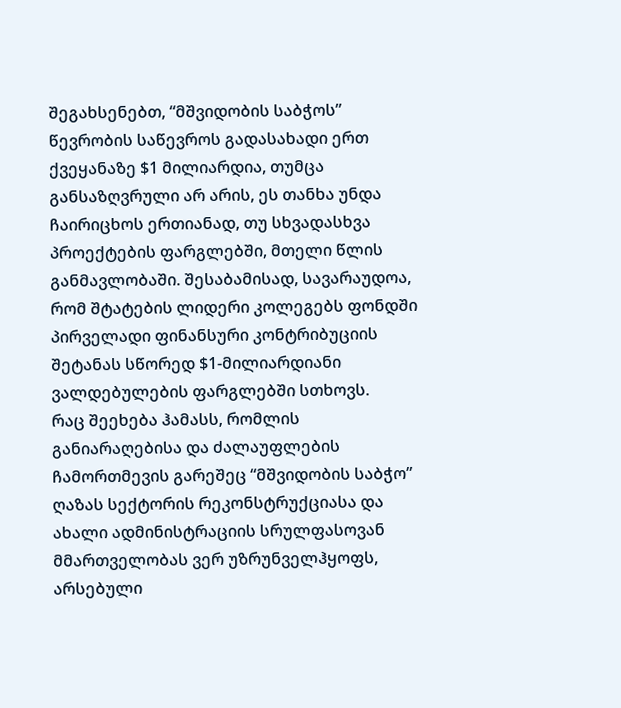შეგახსენებთ, “მშვიდობის საბჭოს” წევრობის საწევროს გადასახადი ერთ ქვეყანაზე $1 მილიარდია, თუმცა განსაზღვრული არ არის, ეს თანხა უნდა ჩაირიცხოს ერთიანად, თუ სხვადასხვა პროექტების ფარგლებში, მთელი წლის განმავლობაში. შესაბამისად, სავარაუდოა, რომ შტატების ლიდერი კოლეგებს ფონდში პირველადი ფინანსური კონტრიბუციის შეტანას სწორედ $1-მილიარდიანი ვალდებულების ფარგლებში სთხოვს.
რაც შეეხება ჰამასს, რომლის განიარაღებისა და ძალაუფლების ჩამორთმევის გარეშეც “მშვიდობის საბჭო” ღაზას სექტორის რეკონსტრუქციასა და ახალი ადმინისტრაციის სრულფასოვან მმართველობას ვერ უზრუნველჰყოფს, არსებული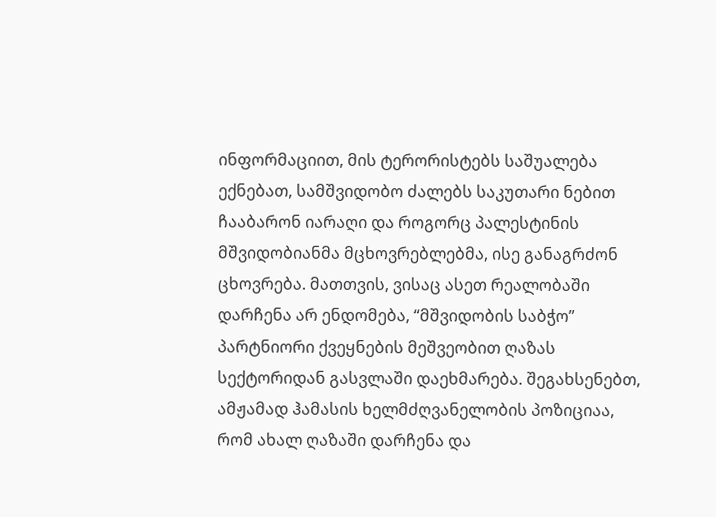ინფორმაციით, მის ტერორისტებს საშუალება ექნებათ, სამშვიდობო ძალებს საკუთარი ნებით ჩააბარონ იარაღი და როგორც პალესტინის მშვიდობიანმა მცხოვრებლებმა, ისე განაგრძონ ცხოვრება. მათთვის, ვისაც ასეთ რეალობაში დარჩენა არ ენდომება, “მშვიდობის საბჭო” პარტნიორი ქვეყნების მეშვეობით ღაზას სექტორიდან გასვლაში დაეხმარება. შეგახსენებთ, ამჟამად ჰამასის ხელმძღვანელობის პოზიციაა, რომ ახალ ღაზაში დარჩენა და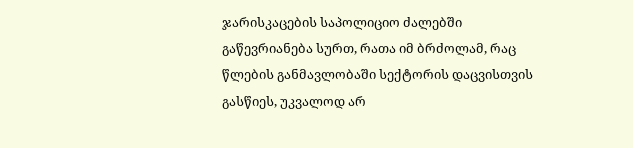ჯარისკაცების საპოლიციო ძალებში გაწევრიანება სურთ, რათა იმ ბრძოლამ, რაც წლების განმავლობაში სექტორის დაცვისთვის გასწიეს, უკვალოდ არ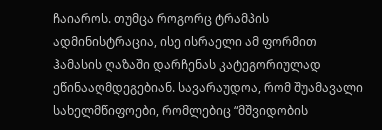ჩაიაროს. თუმცა როგორც ტრამპის ადმინისტრაცია, ისე ისრაელი ამ ფორმით ჰამასის ღაზაში დარჩენას კატეგორიულად ეწინააღმდეგებიან. სავარაუდოა, რომ შუამავალი სახელმწიფოები, რომლებიც “მშვიდობის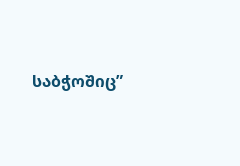საბჭოშიც”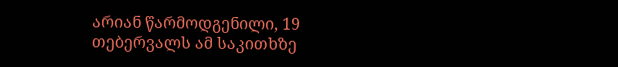არიან წარმოდგენილი, 19 თებერვალს ამ საკითხზე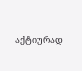აქტიურად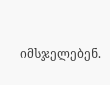იმსჯელებენ.